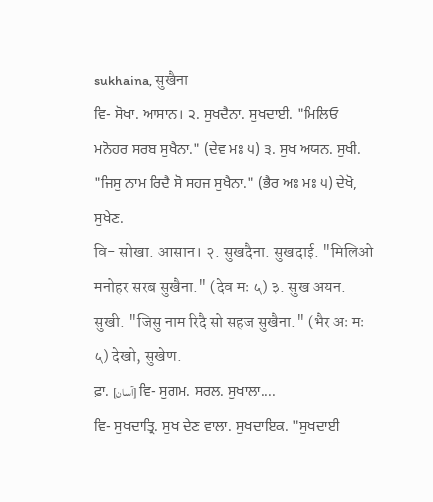sukhaina, सुखैना
ਵਿ- ਸੋਖਾ. ਆਸਾਨ। ੨. ਸੁਖਦੈਨਾ. ਸੁਖਦਾਈ. "ਮਿਲਿਓ ਮਨੋਹਰ ਸਰਬ ਸੁਖੈਨਾ." (ਦੇਵ ਮਃ ੫) ੩. ਸੁਖ ਅਯਨ. ਸੁਖੀ. "ਜਿਸੁ ਨਾਮ ਰਿਦੈ ਸੋ ਸਹਜ ਸੁਖੈਨਾ." (ਭੈਰ ਅਃ ਮਃ ੫) ਦੇਖੋ, ਸੁਖੇਣ.
वि- सोखा. आसान। २. सुखदैना. सुखदाई. "मिलिओ मनोहर सरब सुखैना." (देव मः ५) ३. सुख अयन. सुखी. "जिसु नाम रिदै सो सहज सुखैना." (भैर अः मः ५) देखो, सुखेण.
ਫ਼ਾ. [آسان] ਵਿ- ਸੁਗਮ. ਸਰਲ. ਸੁਖਾਲਾ....
ਵਿ- ਸੁਖਦਾਤ੍ਰਿ. ਸੁਖ ਦੇਣ ਵਾਲਾ. ਸੁਖਦਾਇਕ. "ਸੁਖਦਾਈ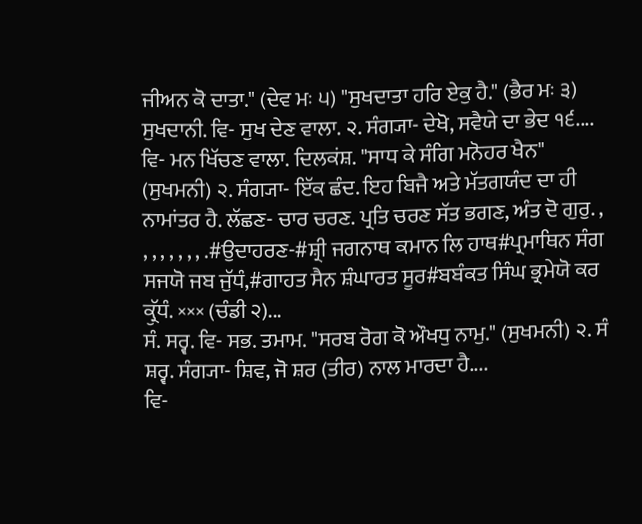ਜੀਅਨ ਕੋ ਦਾਤਾ." (ਦੇਵ ਮਃ ੫) "ਸੁਖਦਾਤਾ ਹਰਿ ਏਕੁ ਹੈ." (ਭੈਰ ਮਃ ੩) ਸੁਖਦਾਨੀ. ਵਿ- ਸੁਖ ਦੇਣ ਵਾਲਾ. ੨. ਸੰਗ੍ਯਾ- ਦੇਖੋ, ਸਵੈਯੇ ਦਾ ਭੇਦ ੧੬....
ਵਿ- ਮਨ ਖਿੱਚਣ ਵਾਲਾ. ਦਿਲਕਂਸ਼. "ਸਾਧ ਕੇ ਸੰਗਿ ਮਨੋਹਰ ਖੈਨ" (ਸੁਖਮਨੀ) ੨. ਸੰਗ੍ਯਾ- ਇੱਕ ਛੰਦ. ਇਹ ਬਿਜੈ ਅਤੇ ਮੱਤਗਯੰਦ ਦਾ ਹੀ ਨਾਮਾਂਤਰ ਹੈ. ਲੱਛਣ- ਚਾਰ ਚਰਣ. ਪ੍ਰਤਿ ਚਰਣ ਸੱਤ ਭਗਣ, ਅੰਤ ਦੋ ਗੁਰੁ. , , , , , , , , .#ਉਦਾਹਰਣ-#ਸ਼੍ਰੀ ਜਗਨਾਥ ਕਮਾਨ ਲਿ ਹਾਥ#ਪ੍ਰਮਾਥਿਨ ਸੰਗ ਸਜਯੋ ਜਬ ਜੁੱਧੰ,#ਗਾਹਤ ਸੈਨ ਸ਼ੰਘਾਰਤ ਸੂਰ#ਬਬੰਕਤ ਸਿੰਘ ਭ੍ਰਮੇਯੋ ਕਰ ਕ੍ਰੁੱਧੰ. ××× (ਚੰਡੀ ੨)...
ਸੰ. ਸਰ੍ਵ. ਵਿ- ਸਭ. ਤਮਾਮ. "ਸਰਬ ਰੋਗ ਕੋ ਔਖਧੁ ਨਾਮੁ." (ਸੁਖਮਨੀ) ੨. ਸੰ ਸ਼ਰ੍ਵ. ਸੰਗ੍ਯਾ- ਸ਼ਿਵ, ਜੋ ਸ਼ਰ (ਤੀਰ) ਨਾਲ ਮਾਰਦਾ ਹੈ....
ਵਿ-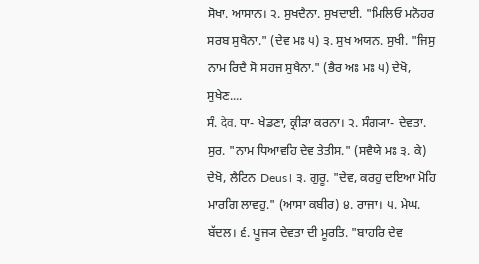ਸੋਖਾ. ਆਸਾਨ। ੨. ਸੁਖਦੈਨਾ. ਸੁਖਦਾਈ. "ਮਿਲਿਓ ਮਨੋਹਰ ਸਰਬ ਸੁਖੈਨਾ." (ਦੇਵ ਮਃ ੫) ੩. ਸੁਖ ਅਯਨ. ਸੁਖੀ. "ਜਿਸੁ ਨਾਮ ਰਿਦੈ ਸੋ ਸਹਜ ਸੁਖੈਨਾ." (ਭੈਰ ਅਃ ਮਃ ੫) ਦੇਖੋ, ਸੁਖੇਣ....
ਸੰ. देव. ਧਾ- ਖੇਡਣਾ, ਕ੍ਰੀੜਾ ਕਰਨਾ। ੨. ਸੰਗ੍ਯਾ- ਦੇਵਤਾ. ਸੁਰ. "ਨਾਮ ਧਿਆਵਹਿ ਦੇਵ ਤੇਤੀਸ." (ਸਵੈਯੇ ਮਃ ੩. ਕੇ) ਦੇਖੋ, ਲੈਟਿਨ Deus। ੩. ਗੁਰੂ. "ਦੇਵ, ਕਰਹੁ ਦਇਆ ਮੋਹਿ ਮਾਰਗਿ ਲਾਵਹੁ." (ਆਸਾ ਕਬੀਰ) ੪. ਰਾਜਾ। ੫. ਮੇਘ. ਬੱਦਲ। ੬. ਪੂਜ੍ਯ ਦੇਵਤਾ ਦੀ ਮੂਰਤਿ. "ਬਾਹਰਿ ਦੇਵ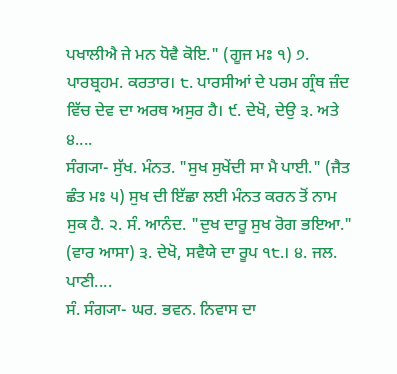ਪਖਾਲੀਐ ਜੇ ਮਨ ਧੋਵੈ ਕੋਇ." (ਗੂਜ ਮਃ ੧) ੭. ਪਾਰਬ੍ਰਹਮ. ਕਰਤਾਰ। ੮. ਪਾਰਸੀਆਂ ਦੇ ਪਰਮ ਗ੍ਰੰਥ ਜ਼ੰਦ ਵਿੱਚ ਦੇਵ ਦਾ ਅਰਥ ਅਸੁਰ ਹੈ। ੯. ਦੇਖੋ, ਦੇਉ ੩. ਅਤੇ ੪....
ਸੰਗ੍ਯਾ- ਸੁੱਖ. ਮੰਨਤ. "ਸੁਖ ਸੁਖੇਂਦੀ ਸਾ ਮੈ ਪਾਈ." (ਜੈਤ ਛੰਤ ਮਃ ੫) ਸੁਖ ਦੀ ਇੱਛਾ ਲਈ ਮੰਨਤ ਕਰਨ ਤੋਂ ਨਾਮ ਸੁਕ ਹੈ. ੨. ਸੰ. ਆਨੰਦ. "ਦੁਖ ਦਾਰੂ ਸੁਖ ਰੋਗ ਭਇਆ." (ਵਾਰ ਆਸਾ) ੩. ਦੇਖੋ, ਸਵੈਯੇ ਦਾ ਰੂਪ ੧੮.। ੪. ਜਲ. ਪਾਣੀ....
ਸੰ. ਸੰਗ੍ਯਾ- ਘਰ. ਭਵਨ. ਨਿਵਾਸ ਦਾ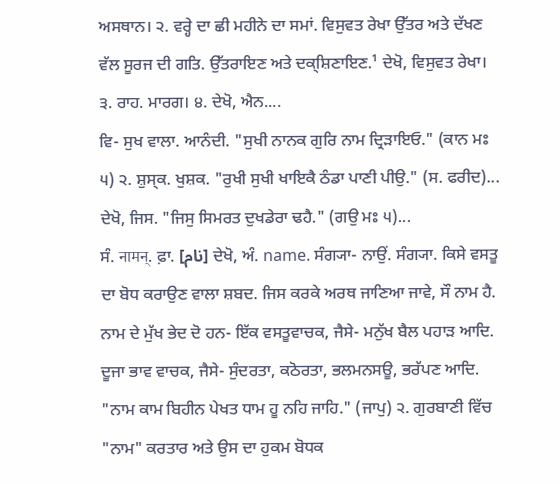ਅਸਥਾਨ। ੨. ਵਰ੍ਹੇ ਦਾ ਛੀ ਮਹੀਨੇ ਦਾ ਸਮਾਂ. ਵਿਸੁਵਤ ਰੇਖਾ ਉੱਤਰ ਅਤੇ ਦੱਖਣ ਵੱਲ ਸੂਰਜ ਦੀ ਗਤਿ. ਉੱਤਰਾਇਣ ਅਤੇ ਦਕ੍ਸ਼ਿਣਾਇਣ.¹ ਦੇਖੋ, ਵਿਸੁਵਤ ਰੇਖਾ। ੩. ਰਾਹ. ਮਾਰਗ। ੪. ਦੇਖੋ, ਐਨ....
ਵਿ- ਸੁਖ ਵਾਲਾ. ਆਨੰਦੀ. "ਸੁਖੀ ਨਾਨਕ ਗੁਰਿ ਨਾਮ ਦ੍ਰਿੜਾਇਓ." (ਕਾਨ ਮਃ ੫) ੨. ਸ਼ੁਸ੍ਕ. ਖੁਸ਼ਕ. "ਰੁਖੀ ਸੁਖੀ ਖਾਇਕੈ ਠੰਡਾ ਪਾਣੀ ਪੀਉ." (ਸ. ਫਰੀਦ)...
ਦੇਖੋ, ਜਿਸ. "ਜਿਸੁ ਸਿਮਰਤ ਦੁਖਡੇਰਾ ਢਹੈ." (ਗਉ ਮਃ ੫)...
ਸੰ. नामन्. ਫ਼ਾ. [نام] ਦੇਖੋ, ਅੰ. name. ਸੰਗ੍ਯਾ- ਨਾਉਂ. ਸੰਗ੍ਯਾ. ਕਿਸੇ ਵਸਤੂ ਦਾ ਬੋਧ ਕਰਾਉਣ ਵਾਲਾ ਸ਼ਬਦ. ਜਿਸ ਕਰਕੇ ਅਰਥ ਜਾਣਿਆ ਜਾਵੇ, ਸੌ ਨਾਮ ਹੈ. ਨਾਮ ਦੇ ਮੁੱਖ ਭੇਦ ਦੋ ਹਨ- ਇੱਕ ਵਸਤੂਵਾਚਕ, ਜੈਸੇ- ਮਨੁੱਖ ਬੈਲ ਪਹਾੜ ਆਦਿ. ਦੂਜਾ ਭਾਵ ਵਾਚਕ, ਜੈਸੇ- ਸੁੰਦਰਤਾ, ਕਠੋਰਤਾ, ਭਲਮਨਸਊ, ਭਰੱਪਣ ਆਦਿ. "ਨਾਮ ਕਾਮ ਬਿਹੀਨ ਪੇਖਤ ਧਾਮ ਹੂ ਨਹਿ ਜਾਹਿ." (ਜਾਪੁ) ੨. ਗੁਰਬਾਣੀ ਵਿੱਚ "ਨਾਮ" ਕਰਤਾਰ ਅਤੇ ਉਸ ਦਾ ਹੁਕਮ ਬੋਧਕ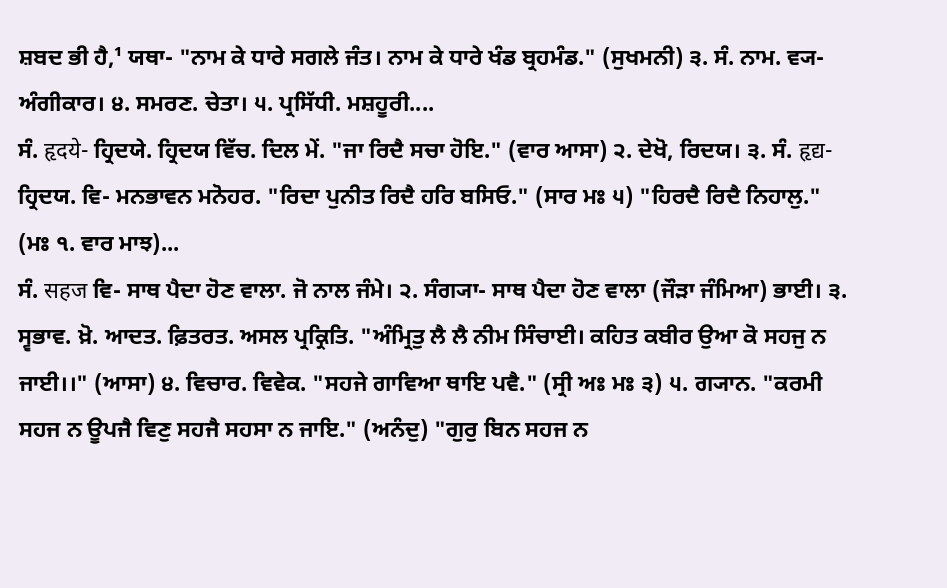ਸ਼ਬਦ ਭੀ ਹੈ,¹ ਯਥਾ- "ਨਾਮ ਕੇ ਧਾਰੇ ਸਗਲੇ ਜੰਤ। ਨਾਮ ਕੇ ਧਾਰੇ ਖੰਡ ਬ੍ਰਹਮੰਡ." (ਸੁਖਮਨੀ) ੩. ਸੰ. ਨਾਮ. ਵ੍ਯ- ਅੰਗੀਕਾਰ। ੪. ਸਮਰਣ. ਚੇਤਾ। ੫. ਪ੍ਰਸਿੱਧੀ. ਮਸ਼ਹੂਰੀ....
ਸੰ. हृदये- ਹ੍ਰਿਦਯੇ. ਹ੍ਰਿਦਯ ਵਿੱਚ. ਦਿਲ ਮੇਂ. "ਜਾ ਰਿਦੈ ਸਚਾ ਹੋਇ." (ਵਾਰ ਆਸਾ) ੨. ਦੇਖੋ, ਰਿਦਯ। ੩. ਸੰ. हृद्य- ਹ੍ਰਿਦਯ. ਵਿ- ਮਨਭਾਵਨ ਮਨੋਹਰ. "ਰਿਦਾ ਪੁਨੀਤ ਰਿਦੈ ਹਰਿ ਬਸਿਓ." (ਸਾਰ ਮਃ ੫) "ਹਿਰਦੈ ਰਿਦੈ ਨਿਹਾਲੁ." (ਮਃ ੧. ਵਾਰ ਮਾਝ)...
ਸੰ. सहज ਵਿ- ਸਾਥ ਪੈਦਾ ਹੋਣ ਵਾਲਾ. ਜੋ ਨਾਲ ਜੰਮੇ। ੨. ਸੰਗ੍ਯਾ- ਸਾਥ ਪੈਦਾ ਹੋਣ ਵਾਲਾ (ਜੌੜਾ ਜੰਮਿਆ) ਭਾਈ। ੩. ਸ੍ਵਭਾਵ. ਖ਼ੋ. ਆਦਤ. ਫ਼ਿਤਰਤ. ਅਸਲ ਪ੍ਰਕ੍ਰਿਤਿ. "ਅੰਮ੍ਰਿਤੁ ਲੈ ਲੈ ਨੀਮ ਸਿੰਚਾਈ। ਕਹਿਤ ਕਬੀਰ ਉਆ ਕੋ ਸਹਜੁ ਨ ਜਾਈ।।" (ਆਸਾ) ੪. ਵਿਚਾਰ. ਵਿਵੇਕ. "ਸਹਜੇ ਗਾਵਿਆ ਥਾਇ ਪਵੈ." (ਸ੍ਰੀ ਅਃ ਮਃ ੩) ੫. ਗ੍ਯਾਨ. "ਕਰਮੀ ਸਹਜ ਨ ਊਪਜੈ ਵਿਣੁ ਸਹਜੈ ਸਹਸਾ ਨ ਜਾਇ." (ਅਨੰਦੁ) "ਗੁਰੁ ਬਿਨ ਸਹਜ ਨ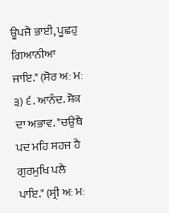ਊਪਜੈ ਭਾਈ, ਪੂਛਹੁ ਗਿਆਨੀਆ ਜਾਇ." (ਸੋਰ ਅਃ ਮਃ ੩) ੬. ਆਨੰਦ. ਸ਼ੋਕ ਦਾ ਅਭਾਵ. "ਚਉਥੈ ਪਦ ਮਹਿ ਸਹਜ ਹੈ ਗੁਰਮੁਖਿ ਪਲੈ ਪਾਇ." (ਸ੍ਰੀ ਅਃ ਮਃ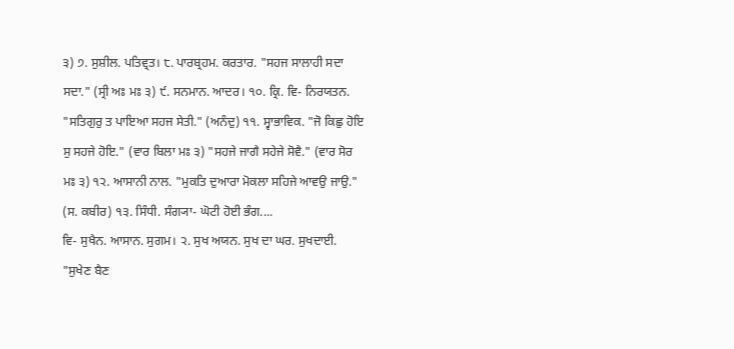੩) ੭. ਸੁਸ਼ੀਲ. ਪਤਿਵ੍ਰਤ। ੮. ਪਾਰਬ੍ਰਹਮ. ਕਰਤਾਰ. "ਸਹਜ ਸਾਲਾਹੀ ਸਦਾ ਸਦਾ." (ਸ੍ਰੀ ਅਃ ਮਃ ੩) ੯. ਸਨਮਾਨ. ਆਦਰ। ੧੦. ਕ੍ਰਿ. ਵਿ- ਨਿਰਯਤਨ. "ਸਤਿਗੁਰੁ ਤ ਪਾਇਆ ਸਹਜ ਸੇਤੀ." (ਅਨੰਦੁ) ੧੧. ਸ੍ਵਾਭਾਵਿਕ. "ਜੋ ਕਿਛੁ ਹੋਇ ਸੁ ਸਹਜੇ ਹੋਇ." (ਵਾਰ ਬਿਲਾ ਮਃ ੩) "ਸਹਜੇ ਜਾਗੈ ਸਹੇਜੇ ਸੋਵੈ." (ਵਾਰ ਸੋਰ ਮਃ ੩) ੧੨. ਆਸਾਨੀ ਨਾਲ. "ਮੁਕਤਿ ਦੁਆਰਾ ਮੋਕਲਾ ਸਹਿਜੇ ਆਵਉ ਜਾਉ." (ਸ. ਕਬੀਰ) ੧੩. ਸਿੰਧੀ. ਸੰਗ੍ਯਾ- ਘੋਟੀ ਹੋਈ ਭੰਗ....
ਵਿ- ਸੁਖੈਨ. ਆਸਾਨ. ਸੁਗਮ। ੨. ਸੁਖ ਅਯਨ. ਸੁਖ ਦਾ ਘਰ. ਸੁਖਦਾਈ. "ਸੁਖੇਣ ਬੈਣ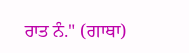ਰਾਤ ਨੰ." (ਗਾਥਾ)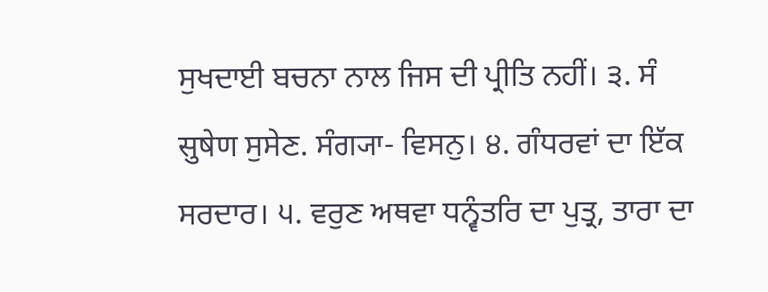ਸੁਖਦਾਈ ਬਚਨਾ ਨਾਲ ਜਿਸ ਦੀ ਪ੍ਰੀਤਿ ਨਹੀਂ। ੩. ਸੰ सुषेण ਸੁਸੇਣ. ਸੰਗ੍ਯਾ- ਵਿਸਨੁ। ੪. ਗੰਧਰਵਾਂ ਦਾ ਇੱਕ ਸਰਦਾਰ। ੫. ਵਰੁਣ ਅਥਵਾ ਧਨ੍ਵੰਤਰਿ ਦਾ ਪੁਤ੍ਰ, ਤਾਰਾ ਦਾ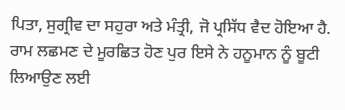ਪਿਤਾ, ਸੁਗ੍ਰੀਵ ਦਾ ਸਹੁਰਾ ਅਤੇ ਮੰਤ੍ਰੀ, ਜੋ ਪ੍ਰਸਿੱਧ ਵੈਦ ਹੋਇਆ ਹੈ. ਰਾਮ ਲਛਮਣ ਦੇ ਮੂਰਛਿਤ ਹੋਣ ਪੁਰ ਇਸੇ ਨੇ ਹਨੂਮਾਨ ਨੂੰ ਬੂਟੀ ਲਿਆਉਣ ਲਈ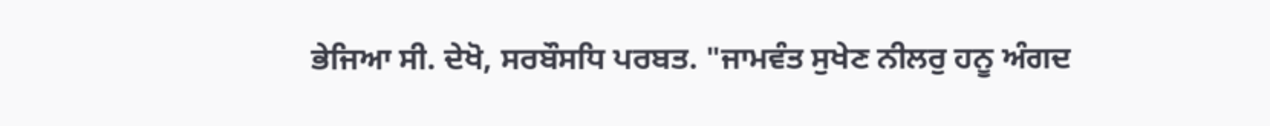ਭੇਜਿਆ ਸੀ. ਦੇਖੋ, ਸਰਬੌਸਧਿ ਪਰਬਤ. "ਜਾਮਵੰਤ ਸੁਖੇਣ ਨੀਲਰੁ ਹਨੂ ਅੰਗਦ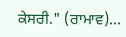ਕੇਸਰੀ." (ਰਾਮਾਵ)...